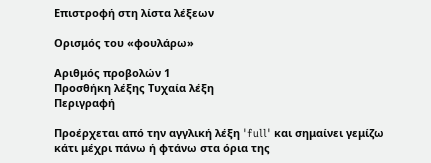Επιστροφή στη λίστα λέξεων

Ορισμός του «φουλάρω»

Αριθμός προβολών 1
Προσθήκη λέξης Τυχαία λέξη
Περιγραφή

Προέρχεται από την αγγλική λέξη 'full' και σημαίνει γεμίζω κάτι μέχρι πάνω ή φτάνω στα όρια της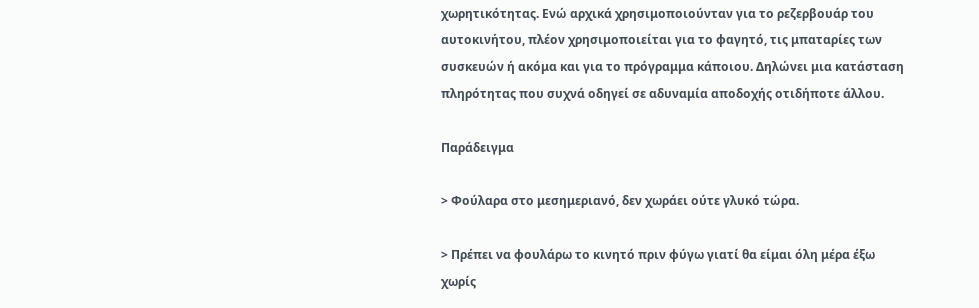χωρητικότητας. Ενώ αρχικά χρησιμοποιούνταν για το ρεζερβουάρ του αυτοκινήτου, πλέον χρησιμοποιείται για το φαγητό, τις μπαταρίες των συσκευών ή ακόμα και για το πρόγραμμα κάποιου. Δηλώνει μια κατάσταση πληρότητας που συχνά οδηγεί σε αδυναμία αποδοχής οτιδήποτε άλλου.

Παράδειγμα

> Φούλαρα στο μεσημεριανό, δεν χωράει ούτε γλυκό τώρα.

> Πρέπει να φουλάρω το κινητό πριν φύγω γιατί θα είμαι όλη μέρα έξω χωρίς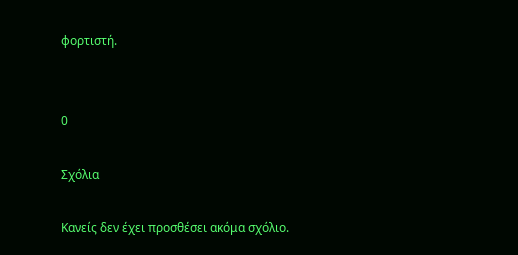φορτιστή.


0

Σχόλια

Κανείς δεν έχει προσθέσει ακόμα σχόλιο.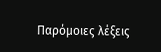Παρόμοιες λέξεις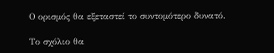Ο ορισμός θα εξεταστεί το συντομότερο δυνατό.

Το σχόλιο θα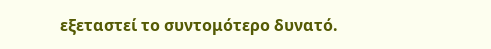εξεταστεί το συντομότερο δυνατό.